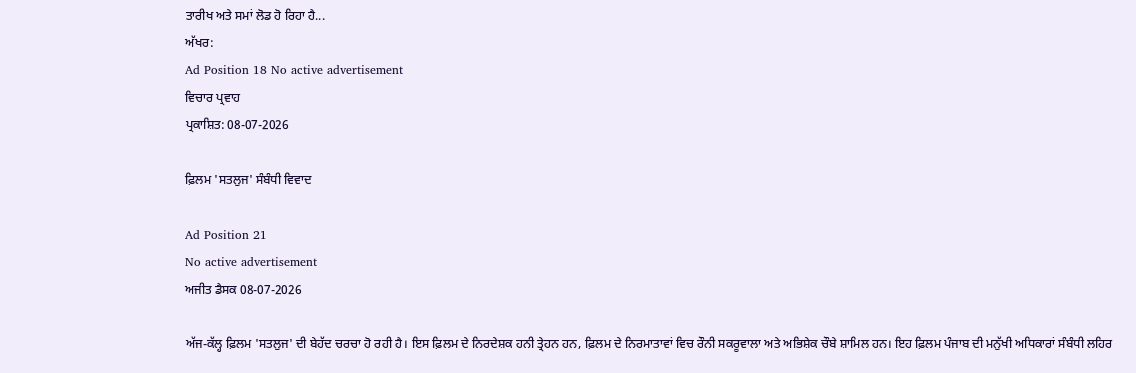ਤਾਰੀਖ ਅਤੇ ਸਮਾਂ ਲੋਡ ਹੋ ਰਿਹਾ ਹੈ...
ਅੱਖਰ:
Ad Position 18 No active advertisement
ਵਿਚਾਰ ਪ੍ਰਵਾਹ
ਪ੍ਰਕਾਸ਼ਿਤ: 08-07-2026

ਫ਼ਿਲਮ 'ਸਤਲੁਜ' ਸੰਬੰਧੀ ਵਿਵਾਦ

Ad Position 21
No active advertisement
ਅਜੀਤ ਡੈਸਕ 08-07-2026

ਅੱਜ-ਕੱਲ੍ਹ ਫ਼ਿਲਮ 'ਸਤਲੁਜ' ਦੀ ਬੇਹੱਦ ਚਰਚਾ ਹੋ ਰਹੀ ਹੈ। ਇਸ ਫ਼ਿਲਮ ਦੇ ਨਿਰਦੇਸ਼ਕ ਹਨੀ ਤ੍ਰੇਹਨ ਹਨ, ਫ਼ਿਲਮ ਦੇ ਨਿਰਮਾਤਾਵਾਂ ਵਿਚ ਰੌਨੀ ਸਕਰੂਵਾਲਾ ਅਤੇ ਅਭਿਸ਼ੇਕ ਚੌਬੇ ਸ਼ਾਮਿਲ ਹਨ। ਇਹ ਫ਼ਿਲਮ ਪੰਜਾਬ ਦੀ ਮਨੁੱਖੀ ਅਧਿਕਾਰਾਂ ਸੰਬੰਧੀ ਲਹਿਰ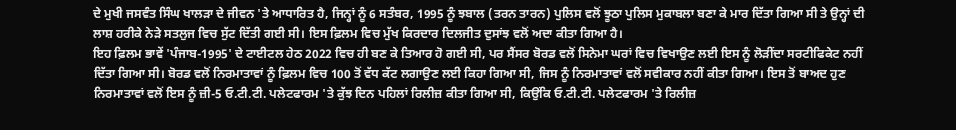ਦੇ ਮੁਖੀ ਜਸਵੰਤ ਸਿੰਘ ਖਾਲੜਾ ਦੇ ਜੀਵਨ 'ਤੇ ਆਧਾਰਿਤ ਹੈ, ਜਿਨ੍ਹਾਂ ਨੂੰ 6 ਸਤੰਬਰ, 1995 ਨੂੰ ਝਬਾਲ (ਤਰਨ ਤਾਰਨ) ਪੁਲਿਸ ਵਲੋਂ ਝੂਠਾ ਪੁਲਿਸ ਮੁਕਾਬਲਾ ਬਣਾ ਕੇ ਮਾਰ ਦਿੱਤਾ ਗਿਆ ਸੀ ਤੇ ਉਨ੍ਹਾਂ ਦੀ ਲਾਸ਼ ਹਰੀਕੇ ਨੇੜੇ ਸਤਲੁਜ ਵਿਚ ਸੁੱਟ ਦਿੱਤੀ ਗਈ ਸੀ। ਇਸ ਫ਼ਿਲਮ ਵਿਚ ਮੁੱਖ ਕਿਰਦਾਰ ਦਿਲਜੀਤ ਦੁਸਾਂਝ ਵਲੋਂ ਅਦਾ ਕੀਤਾ ਗਿਆ ਹੈ।
ਇਹ ਫ਼ਿਲਮ ਭਾਵੇਂ 'ਪੰਜਾਬ-1995' ਦੇ ਟਾਈਟਲ ਹੇਠ 2022 ਵਿਚ ਹੀ ਬਣ ਕੇ ਤਿਆਰ ਹੋ ਗਈ ਸੀ, ਪਰ ਸੈਂਸਰ ਬੋਰਡ ਵਲੋਂ ਸਿਨੇਮਾ ਘਰਾਂ ਵਿਚ ਵਿਖਾਉਣ ਲਈ ਇਸ ਨੂੰ ਲੋੜੀਂਦਾ ਸਰਟੀਫਿਕੇਟ ਨਹੀਂ ਦਿੱਤਾ ਗਿਆ ਸੀ। ਬੋਰਡ ਵਲੋਂ ਨਿਰਮਾਤਾਵਾਂ ਨੂੰ ਫ਼ਿਲਮ ਵਿਚ 100 ਤੋਂ ਵੱਧ ਕੱਟ ਲਗਾਉਣ ਲਈ ਕਿਹਾ ਗਿਆ ਸੀ, ਜਿਸ ਨੂੰ ਨਿਰਮਾਤਾਵਾਂ ਵਲੋਂ ਸਵੀਕਾਰ ਨਹੀਂ ਕੀਤਾ ਗਿਆ। ਇਸ ਤੋਂ ਬਾਅਦ ਹੁਣ ਨਿਰਮਾਤਾਵਾਂ ਵਲੋਂ ਇਸ ਨੂੰ ਜ਼ੀ-5 ਓ.ਟੀ.ਟੀ. ਪਲੇਟਫਾਰਮ 'ਤੇ ਕੁੱਝ ਦਿਨ ਪਹਿਲਾਂ ਰਿਲੀਜ਼ ਕੀਤਾ ਗਿਆ ਸੀ, ਕਿਉਂਕਿ ਓ.ਟੀ.ਟੀ. ਪਲੇਟਫਾਰਮ 'ਤੇ ਰਿਲੀਜ਼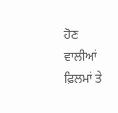ਹੋਣ ਵਾਲੀਆਂ ਫ਼ਿਲਮਾਂ ਤੇ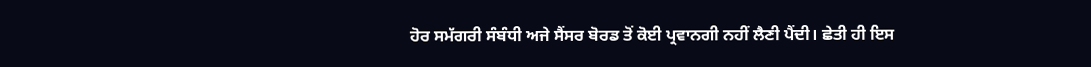ਹੋਰ ਸਮੱਗਰੀ ਸੰਬੰਧੀ ਅਜੇ ਸੈਂਸਰ ਬੋਰਡ ਤੋਂ ਕੋਈ ਪ੍ਰਵਾਨਗੀ ਨਹੀਂ ਲੈਣੀ ਪੈਂਦੀ। ਛੇਤੀ ਹੀ ਇਸ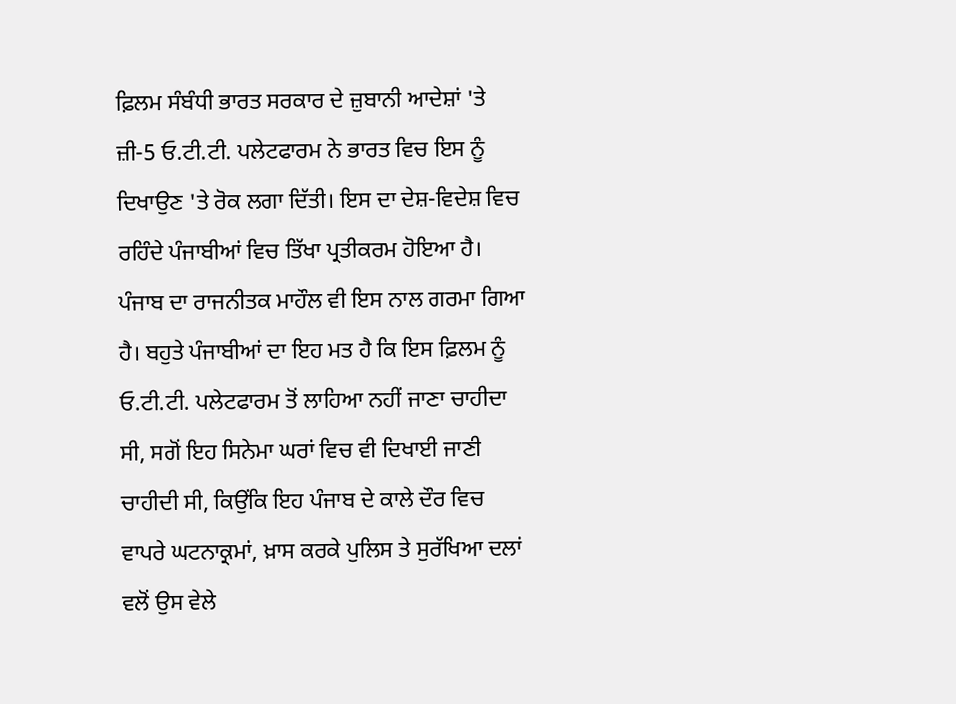ਫ਼ਿਲਮ ਸੰਬੰਧੀ ਭਾਰਤ ਸਰਕਾਰ ਦੇ ਜ਼ੁਬਾਨੀ ਆਦੇਸ਼ਾਂ 'ਤੇ ਜ਼ੀ-5 ਓ.ਟੀ.ਟੀ. ਪਲੇਟਫਾਰਮ ਨੇ ਭਾਰਤ ਵਿਚ ਇਸ ਨੂੰ ਦਿਖਾਉਣ 'ਤੇ ਰੋਕ ਲਗਾ ਦਿੱਤੀ। ਇਸ ਦਾ ਦੇਸ਼-ਵਿਦੇਸ਼ ਵਿਚ ਰਹਿੰਦੇ ਪੰਜਾਬੀਆਂ ਵਿਚ ਤਿੱਖਾ ਪ੍ਰਤੀਕਰਮ ਹੋਇਆ ਹੈ। ਪੰਜਾਬ ਦਾ ਰਾਜਨੀਤਕ ਮਾਹੌਲ ਵੀ ਇਸ ਨਾਲ ਗਰਮਾ ਗਿਆ ਹੈ। ਬਹੁਤੇ ਪੰਜਾਬੀਆਂ ਦਾ ਇਹ ਮਤ ਹੈ ਕਿ ਇਸ ਫ਼ਿਲਮ ਨੂੰ ਓ.ਟੀ.ਟੀ. ਪਲੇਟਫਾਰਮ ਤੋਂ ਲਾਹਿਆ ਨਹੀਂ ਜਾਣਾ ਚਾਹੀਦਾ ਸੀ, ਸਗੋਂ ਇਹ ਸਿਨੇਮਾ ਘਰਾਂ ਵਿਚ ਵੀ ਦਿਖਾਈ ਜਾਣੀ ਚਾਹੀਦੀ ਸੀ, ਕਿਉਂਕਿ ਇਹ ਪੰਜਾਬ ਦੇ ਕਾਲੇ ਦੌਰ ਵਿਚ ਵਾਪਰੇ ਘਟਨਾਕ੍ਰਮਾਂ, ਖ਼ਾਸ ਕਰਕੇ ਪੁਲਿਸ ਤੇ ਸੁਰੱਖਿਆ ਦਲਾਂ ਵਲੋਂ ਉਸ ਵੇਲੇ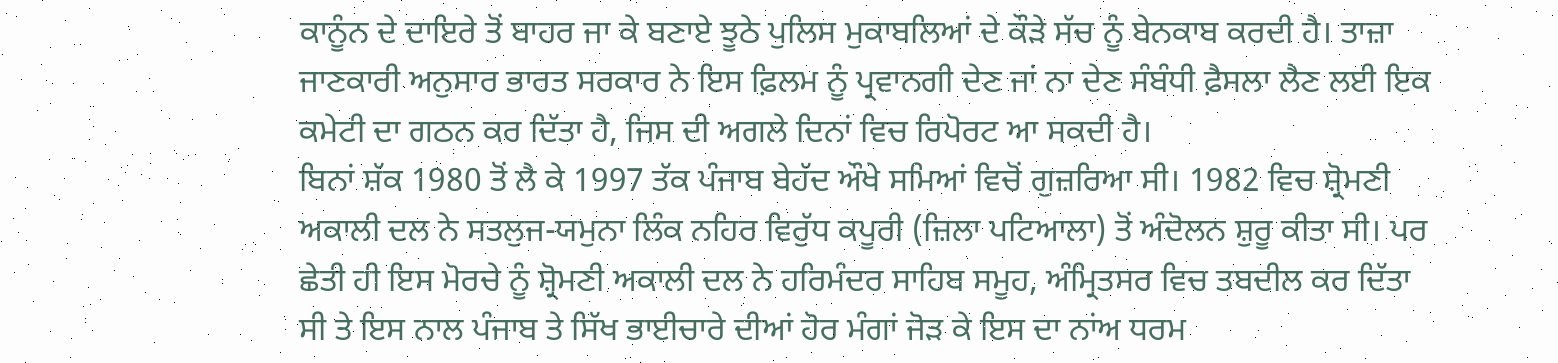ਕਾਨੂੰਨ ਦੇ ਦਾਇਰੇ ਤੋਂ ਬਾਹਰ ਜਾ ਕੇ ਬਣਾਏ ਝੂਠੇ ਪੁਲਿਸ ਮੁਕਾਬਲਿਆਂ ਦੇ ਕੌੜੇ ਸੱਚ ਨੂੰ ਬੇਨਕਾਬ ਕਰਦੀ ਹੈ। ਤਾਜ਼ਾ ਜਾਣਕਾਰੀ ਅਨੁਸਾਰ ਭਾਰਤ ਸਰਕਾਰ ਨੇ ਇਸ ਫ਼ਿਲਮ ਨੂੰ ਪ੍ਰਵਾਨਗੀ ਦੇਣ ਜਾਂ ਨਾ ਦੇਣ ਸੰਬੰਧੀ ਫ਼ੈਸਲਾ ਲੈਣ ਲਈ ਇਕ ਕਮੇਟੀ ਦਾ ਗਠਨ ਕਰ ਦਿੱਤਾ ਹੈ, ਜਿਸ ਦੀ ਅਗਲੇ ਦਿਨਾਂ ਵਿਚ ਰਿਪੋਰਟ ਆ ਸਕਦੀ ਹੈ।
ਬਿਨਾਂ ਸ਼ੱਕ 1980 ਤੋਂ ਲੈ ਕੇ 1997 ਤੱਕ ਪੰਜਾਬ ਬੇਹੱਦ ਔਖੇ ਸਮਿਆਂ ਵਿਚੋਂ ਗੁਜ਼ਰਿਆ ਸੀ। 1982 ਵਿਚ ਸ਼੍ਰੋਮਣੀ ਅਕਾਲੀ ਦਲ ਨੇ ਸਤਲੁਜ-ਯਮੁਨਾ ਲਿੰਕ ਨਹਿਰ ਵਿਰੁੱਧ ਕਪੂਰੀ (ਜ਼ਿਲਾ ਪਟਿਆਲਾ) ਤੋਂ ਅੰਦੋਲਨ ਸ਼ੁਰੂ ਕੀਤਾ ਸੀ। ਪਰ ਛੇਤੀ ਹੀ ਇਸ ਮੋਰਚੇ ਨੂੰ ਸ਼੍ਰੋਮਣੀ ਅਕਾਲੀ ਦਲ ਨੇ ਹਰਿਮੰਦਰ ਸਾਹਿਬ ਸਮੂਹ, ਅੰਮ੍ਰਿਤਸਰ ਵਿਚ ਤਬਦੀਲ ਕਰ ਦਿੱਤਾ ਸੀ ਤੇ ਇਸ ਨਾਲ ਪੰਜਾਬ ਤੇ ਸਿੱਖ ਭਾਈਚਾਰੇ ਦੀਆਂ ਹੋਰ ਮੰਗਾਂ ਜੋੜ ਕੇ ਇਸ ਦਾ ਨਾਂਅ ਧਰਮ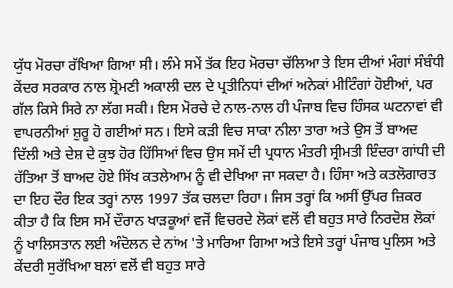ਯੁੱਧ ਮੋਰਚਾ ਰੱਖਿਆ ਗਿਆ ਸੀ। ਲੰਮੇ ਸਮੇਂ ਤੱਕ ਇਹ ਮੋਰਚਾ ਚੱਲਿਆ ਤੇ ਇਸ ਦੀਆਂ ਮੰਗਾਂ ਸੰਬੰਧੀ ਕੇਂਦਰ ਸਰਕਾਰ ਨਾਲ ਸ਼੍ਰੋਮਣੀ ਅਕਾਲੀ ਦਲ ਦੇ ਪ੍ਰਤੀਨਿਧਾਂ ਦੀਆਂ ਅਨੇਕਾਂ ਮੀਟਿੰਗਾਂ ਹੋਈਆਂ, ਪਰ ਗੱਲ ਕਿਸੇ ਸਿਰੇ ਨਾ ਲੱਗ ਸਕੀ। ਇਸ ਮੋਰਚੇ ਦੇ ਨਾਲ-ਨਾਲ ਹੀ ਪੰਜਾਬ ਵਿਚ ਹਿੰਸਕ ਘਟਨਾਵਾਂ ਵੀ ਵਾਪਰਨੀਆਂ ਸ਼ੁਰੂ ਹੋ ਗਈਆਂ ਸਨ। ਇਸੇ ਕੜੀ ਵਿਚ ਸਾਕਾ ਨੀਲਾ ਤਾਰਾ ਅਤੇ ਉਸ ਤੋਂ ਬਾਅਦ ਦਿੱਲੀ ਅਤੇ ਦੇਸ਼ ਦੇ ਕੁਝ ਹੋਰ ਹਿੱਸਿਆਂ ਵਿਚ ਉਸ ਸਮੇਂ ਦੀ ਪ੍ਰਧਾਨ ਮੰਤਰੀ ਸ੍ਰੀਮਤੀ ਇੰਦਰਾ ਗਾਂਧੀ ਦੀ ਹੱਤਿਆ ਤੋਂ ਬਾਅਦ ਹੋਏ ਸਿੱਖ ਕਤਲੇਆਮ ਨੂੰ ਵੀ ਦੇਖਿਆ ਜਾ ਸਕਦਾ ਹੈ। ਹਿੰਸਾ ਅਤੇ ਕਤਲੋਗਾਰਤ ਦਾ ਇਹ ਦੌਰ ਇਕ ਤਰ੍ਹਾਂ ਨਾਲ 1997 ਤੱਕ ਚਲਦਾ ਰਿਹਾ। ਜਿਸ ਤਰ੍ਹਾਂ ਕਿ ਅਸੀਂ ਉੱਪਰ ਜ਼ਿਕਰ ਕੀਤਾ ਹੈ ਕਿ ਇਸ ਸਮੇਂ ਦੌਰਾਨ ਖਾੜਕੂਆਂ ਵਜੋਂ ਵਿਚਰਦੇ ਲੋਕਾਂ ਵਲੋਂ ਵੀ ਬਹੁਤ ਸਾਰੇ ਨਿਰਦੋਸ਼ ਲੋਕਾਂ ਨੂੰ ਖਾਲਿਸਤਾਨ ਲਈ ਅੰਦੋਲਨ ਦੇ ਨਾਂਅ 'ਤੇ ਮਾਰਿਆ ਗਿਆ ਅਤੇ ਇਸੇ ਤਰ੍ਹਾਂ ਪੰਜਾਬ ਪੁਲਿਸ ਅਤੇ ਕੇਂਦਰੀ ਸੁਰੱਖਿਆ ਬਲਾਂ ਵਲੋਂ ਵੀ ਬਹੁਤ ਸਾਰੇ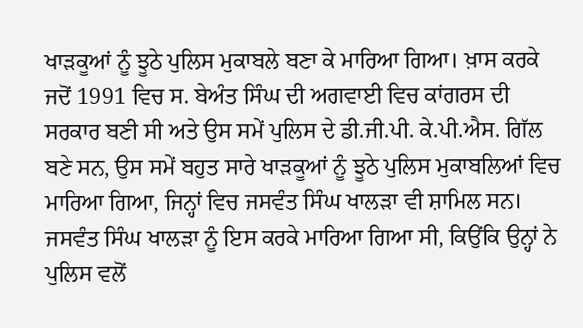ਖਾੜਕੂਆਂ ਨੂੰ ਝੂਠੇ ਪੁਲਿਸ ਮੁਕਾਬਲੇ ਬਣਾ ਕੇ ਮਾਰਿਆ ਗਿਆ। ਖ਼ਾਸ ਕਰਕੇ ਜਦੋਂ 1991 ਵਿਚ ਸ. ਬੇਅੰਤ ਸਿੰਘ ਦੀ ਅਗਵਾਈ ਵਿਚ ਕਾਂਗਰਸ ਦੀ ਸਰਕਾਰ ਬਣੀ ਸੀ ਅਤੇ ਉਸ ਸਮੇਂ ਪੁਲਿਸ ਦੇ ਡੀ.ਜੀ.ਪੀ. ਕੇ.ਪੀ.ਐਸ. ਗਿੱਲ ਬਣੇ ਸਨ, ਉਸ ਸਮੇਂ ਬਹੁਤ ਸਾਰੇ ਖਾੜਕੂਆਂ ਨੂੰ ਝੂਠੇ ਪੁਲਿਸ ਮੁਕਾਬਲਿਆਂ ਵਿਚ ਮਾਰਿਆ ਗਿਆ, ਜਿਨ੍ਹਾਂ ਵਿਚ ਜਸਵੰਤ ਸਿੰਘ ਖਾਲੜਾ ਵੀ ਸ਼ਾਮਿਲ ਸਨ। ਜਸਵੰਤ ਸਿੰਘ ਖਾਲੜਾ ਨੂੰ ਇਸ ਕਰਕੇ ਮਾਰਿਆ ਗਿਆ ਸੀ, ਕਿਉਂਕਿ ਉਨ੍ਹਾਂ ਨੇ ਪੁਲਿਸ ਵਲੋਂ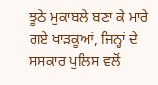ਝੂਠੇ ਮੁਕਾਬਲੇ ਬਣਾ ਕੇ ਮਾਰੇ ਗਏ ਖਾੜਕੂਆਂ, ਜਿਨ੍ਹਾਂ ਦੇ ਸਸਕਾਰ ਪੁਲਿਸ ਵਲੋਂ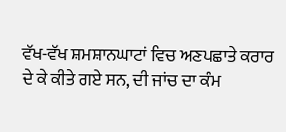ਵੱਖ-ਵੱਖ ਸ਼ਮਸ਼ਾਨਘਾਟਾਂ ਵਿਚ ਅਣਪਛਾਤੇ ਕਰਾਰ ਦੇ ਕੇ ਕੀਤੇ ਗਏ ਸਨ, ਦੀ ਜਾਂਚ ਦਾ ਕੰਮ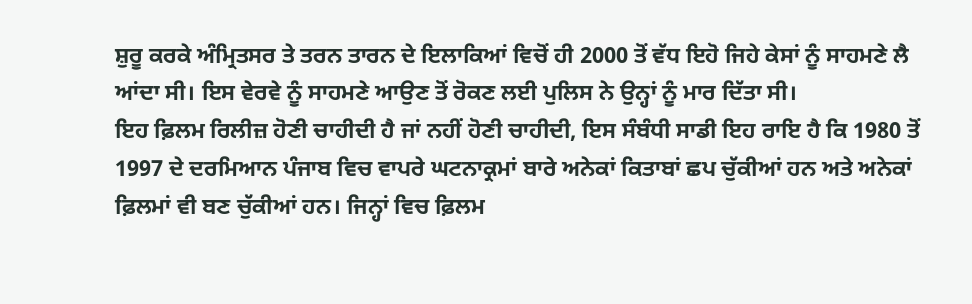ਸ਼ੁਰੂ ਕਰਕੇ ਅੰਮ੍ਰਿਤਸਰ ਤੇ ਤਰਨ ਤਾਰਨ ਦੇ ਇਲਾਕਿਆਂ ਵਿਚੋਂ ਹੀ 2000 ਤੋਂ ਵੱਧ ਇਹੋ ਜਿਹੇ ਕੇਸਾਂ ਨੂੰ ਸਾਹਮਣੇ ਲੈ ਆਂਦਾ ਸੀ। ਇਸ ਵੇਰਵੇ ਨੂੰ ਸਾਹਮਣੇ ਆਉਣ ਤੋਂ ਰੋਕਣ ਲਈ ਪੁਲਿਸ ਨੇ ਉਨ੍ਹਾਂ ਨੂੰ ਮਾਰ ਦਿੱਤਾ ਸੀ।
ਇਹ ਫ਼ਿਲਮ ਰਿਲੀਜ਼ ਹੋਣੀ ਚਾਹੀਦੀ ਹੈ ਜਾਂ ਨਹੀਂ ਹੋਣੀ ਚਾਹੀਦੀ, ਇਸ ਸੰਬੰਧੀ ਸਾਡੀ ਇਹ ਰਾਇ ਹੈ ਕਿ 1980 ਤੋਂ 1997 ਦੇ ਦਰਮਿਆਨ ਪੰਜਾਬ ਵਿਚ ਵਾਪਰੇ ਘਟਨਾਕ੍ਰਮਾਂ ਬਾਰੇ ਅਨੇਕਾਂ ਕਿਤਾਬਾਂ ਛਪ ਚੁੱਕੀਆਂ ਹਨ ਅਤੇ ਅਨੇਕਾਂ ਫ਼ਿਲਮਾਂ ਵੀ ਬਣ ਚੁੱਕੀਆਂ ਹਨ। ਜਿਨ੍ਹਾਂ ਵਿਚ ਫ਼ਿਲਮ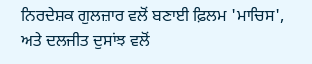ਨਿਰਦੇਸ਼ਕ ਗੁਲਜ਼ਾਰ ਵਲੋਂ ਬਣਾਈ ਫ਼ਿਲਮ 'ਮਾਚਿਸ', ਅਤੇ ਦਲਜੀਤ ਦੁਸਾਂਝ ਵਲੋਂ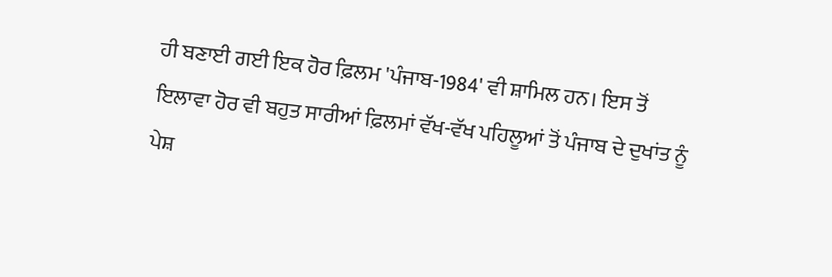ਹੀ ਬਣਾਈ ਗਈ ਇਕ ਹੋਰ ਫ਼ਿਲਮ 'ਪੰਜਾਬ-1984' ਵੀ ਸ਼ਾਮਿਲ ਹਨ। ਇਸ ਤੋਂ ਇਲਾਵਾ ਹੋਰ ਵੀ ਬਹੁਤ ਸਾਰੀਆਂ ਫ਼ਿਲਮਾਂ ਵੱਖ-ਵੱਖ ਪਹਿਲੂਆਂ ਤੋਂ ਪੰਜਾਬ ਦੇ ਦੁਖਾਂਤ ਨੂੰ ਪੇਸ਼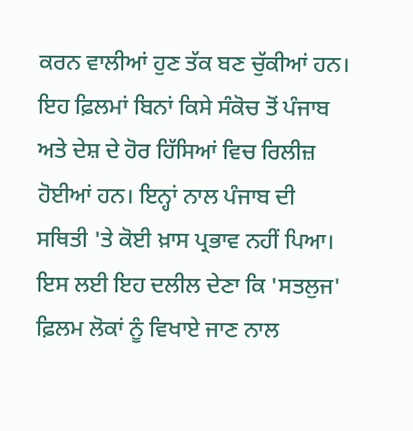ਕਰਨ ਵਾਲੀਆਂ ਹੁਣ ਤੱਕ ਬਣ ਚੁੱਕੀਆਂ ਹਨ। ਇਹ ਫ਼ਿਲਮਾਂ ਬਿਨਾਂ ਕਿਸੇ ਸੰਕੋਚ ਤੋਂ ਪੰਜਾਬ ਅਤੇ ਦੇਸ਼ ਦੇ ਹੋਰ ਹਿੱਸਿਆਂ ਵਿਚ ਰਿਲੀਜ਼ ਹੋਈਆਂ ਹਨ। ਇਨ੍ਹਾਂ ਨਾਲ ਪੰਜਾਬ ਦੀ ਸਥਿਤੀ 'ਤੇ ਕੋਈ ਖ਼ਾਸ ਪ੍ਰਭਾਵ ਨਹੀਂ ਪਿਆ। ਇਸ ਲਈ ਇਹ ਦਲੀਲ ਦੇਣਾ ਕਿ 'ਸਤਲੁਜ' ਫ਼ਿਲਮ ਲੋਕਾਂ ਨੂੰ ਵਿਖਾਏ ਜਾਣ ਨਾਲ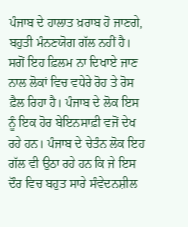ਪੰਜਾਬ ਦੇ ਹਾਲਾਤ ਖ਼ਰਾਬ ਹੋ ਜਾਣਗੇ, ਬਹੁਤੀ ਮੰਨਣਯੋਗ ਗੱਲ ਨਹੀਂ ਹੈ। ਸਗੋਂ ਇਹ ਫ਼ਿਲਮ ਨਾ ਦਿਖਾਏ ਜਾਣ ਨਾਲ ਲੋਕਾਂ ਵਿਚ ਵਧੇਰੇ ਰੋਹ ਤੇ ਰੋਸ ਫ਼ੈਲ ਰਿਹਾ ਹੈ। ਪੰਜਾਬ ਦੇ ਲੋਕ ਇਸ ਨੂੰ ਇਕ ਹੋਰ ਬੇਇਨਸਾਫ਼ੀ ਵਜੋਂ ਦੇਖ ਰਹੇ ਹਨ। ਪੰਜਾਬ ਦੇ ਚੇਤੰਨ ਲੋਕ ਇਹ ਗੱਲ ਵੀ ਉਠਾ ਰਹੇ ਹਨ ਕਿ ਜੇ ਇਸ ਦੌਰ ਵਿਚ ਬਹੁਤ ਸਾਰੇ ਸੰਵੇਦਨਸ਼ੀਲ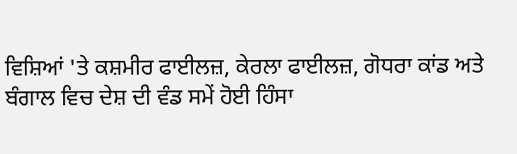ਵਿਸ਼ਿਆਂ 'ਤੇ ਕਸ਼ਮੀਰ ਫਾਈਲਜ਼, ਕੇਰਲਾ ਫਾਈਲਜ਼, ਗੋਧਰਾ ਕਾਂਡ ਅਤੇ ਬੰਗਾਲ ਵਿਚ ਦੇਸ਼ ਦੀ ਵੰਡ ਸਮੇਂ ਹੋਈ ਹਿੰਸਾ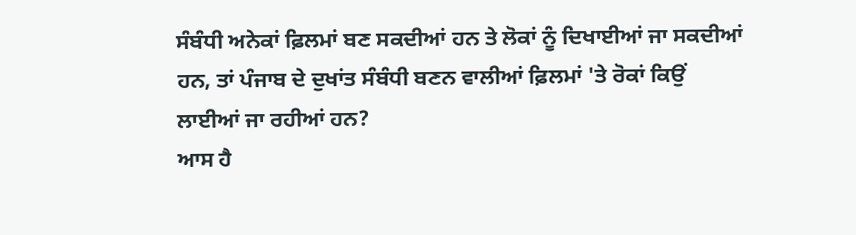ਸੰਬੰਧੀ ਅਨੇਕਾਂ ਫ਼ਿਲਮਾਂ ਬਣ ਸਕਦੀਆਂ ਹਨ ਤੇ ਲੋਕਾਂ ਨੂੰ ਦਿਖਾਈਆਂ ਜਾ ਸਕਦੀਆਂ ਹਨ, ਤਾਂ ਪੰਜਾਬ ਦੇ ਦੁਖਾਂਤ ਸੰਬੰਧੀ ਬਣਨ ਵਾਲੀਆਂ ਫ਼ਿਲਮਾਂ 'ਤੇ ਰੋਕਾਂ ਕਿਉਂ ਲਾਈਆਂ ਜਾ ਰਹੀਆਂ ਹਨ?
ਆਸ ਹੈ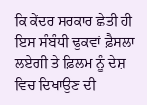ਕਿ ਕੇਂਦਰ ਸਰਕਾਰ ਛੇਤੀ ਹੀ ਇਸ ਸੰਬੰਧੀ ਢੁਕਵਾਂ ਫ਼ੈਸਲਾ ਲਏਗੀ ਤੇ ਫ਼ਿਲਮ ਨੂੰ ਦੇਸ਼ ਵਿਚ ਦਿਖਾਉਣ ਦੀ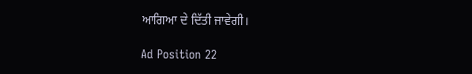ਆਗਿਆ ਦੇ ਦਿੱਤੀ ਜਾਵੇਗੀ।

Ad Position 22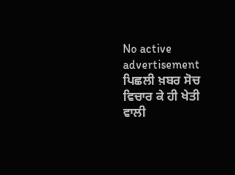No active advertisement
ਪਿਛਲੀ ਖ਼ਬਰ ਸੋਚ ਵਿਚਾਰ ਕੇ ਹੀ ਖੇਤੀ ਵਾਲੀ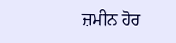ਜ਼ਮੀਨ ਹੋਰ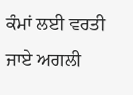ਕੰਮਾਂ ਲਈ ਵਰਤੀ ਜਾਏ ਅਗਲੀ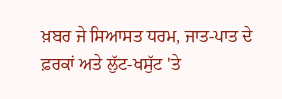ਖ਼ਬਰ ਜੇ ਸਿਆਸਤ ਧਰਮ, ਜਾਤ-ਪਾਤ ਦੇ ਫ਼ਰਕਾਂ ਅਤੇ ਲੁੱਟ-ਖਸੁੱਟ 'ਤੇ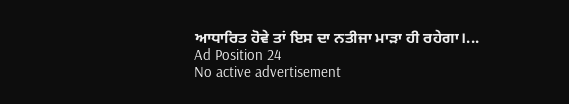ਆਧਾਰਿਤ ਹੋਵੇ ਤਾਂ ਇਸ ਦਾ ਨਤੀਜਾ ਮਾੜਾ ਹੀ ਰਹੇਗਾ।...
Ad Position 24
No active advertisement